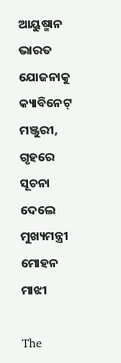ଆୟୁଷ୍ମାନ ଭାରତ ଯୋଜନାକୁ କ୍ୟାବିନେଟ୍‌ ମଞ୍ଜୁରୀ, ଗୃହରେ ସୂଚନା ଦେଲେ ମୁଖ୍ୟମନ୍ତ୍ରୀ ମୋହନ ମାଝୀ

The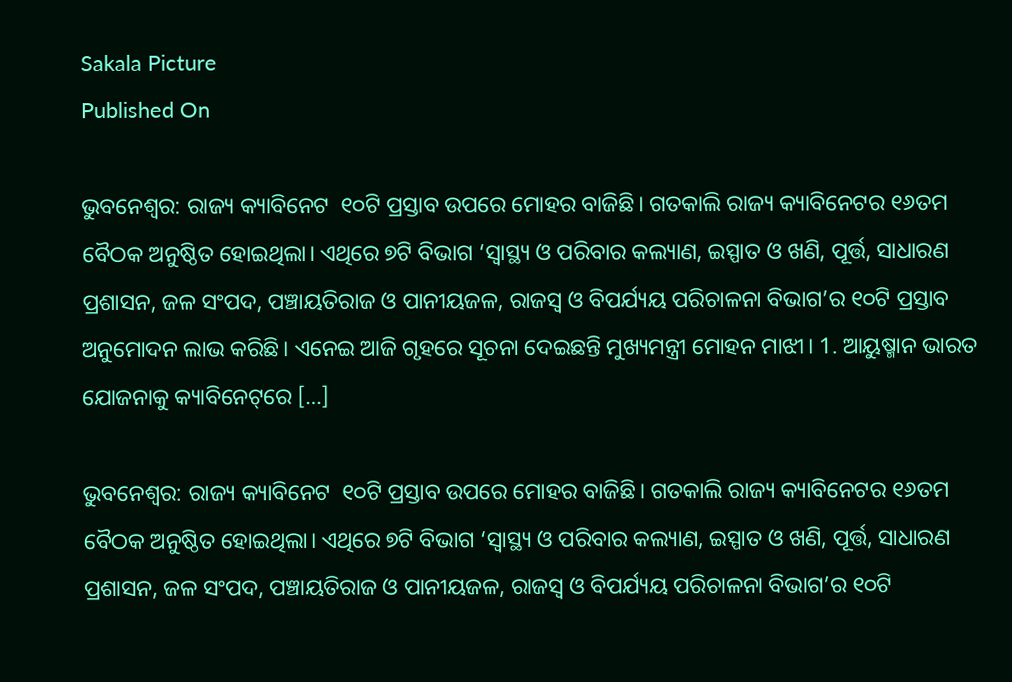Sakala Picture
Published On

ଭୁବନେଶ୍ବର: ରାଜ୍ୟ କ୍ୟାବିନେଟ  ୧୦ଟି ପ୍ରସ୍ତାବ ଉପରେ ମୋହର ବାଜିଛି। ଗତକାଲି ରାଜ୍ୟ କ୍ୟାବିନେଟର ୧୬ତମ ବୈଠକ ଅନୁଷ୍ଠିତ ହୋଇଥିଲା। ଏଥିରେ ୭ଟି ବିଭାଗ ‘ସ୍ୱାସ୍ଥ୍ୟ ଓ ପରିବାର କଲ୍ୟାଣ, ଇସ୍ପାତ ଓ ଖଣି, ପୂର୍ତ୍ତ, ସାଧାରଣ ପ୍ରଶାସନ, ଜଳ ସଂପଦ, ପଞ୍ଚାୟତିରାଜ ଓ ପାନୀୟଜଳ, ରାଜସ୍ୱ ଓ ବିପର୍ଯ୍ୟୟ ପରିଚାଳନା ବିଭାଗ’ର ୧୦ଟି ପ୍ରସ୍ତାବ ଅନୁମୋଦନ ଲାଭ କରିଛି। ଏନେଇ ଆଜି ଗୃହରେ ସୂଚନା ଦେଇଛନ୍ତି ମୁଖ୍ୟମନ୍ତ୍ରୀ ମୋହନ ମାଝୀ। 1. ଆୟୁଷ୍ମାନ ଭାରତ ଯୋଜନାକୁ କ୍ୟାବିନେଟ୍‌ରେ […]

ଭୁବନେଶ୍ବର: ରାଜ୍ୟ କ୍ୟାବିନେଟ  ୧୦ଟି ପ୍ରସ୍ତାବ ଉପରେ ମୋହର ବାଜିଛି। ଗତକାଲି ରାଜ୍ୟ କ୍ୟାବିନେଟର ୧୬ତମ ବୈଠକ ଅନୁଷ୍ଠିତ ହୋଇଥିଲା। ଏଥିରେ ୭ଟି ବିଭାଗ ‘ସ୍ୱାସ୍ଥ୍ୟ ଓ ପରିବାର କଲ୍ୟାଣ, ଇସ୍ପାତ ଓ ଖଣି, ପୂର୍ତ୍ତ, ସାଧାରଣ ପ୍ରଶାସନ, ଜଳ ସଂପଦ, ପଞ୍ଚାୟତିରାଜ ଓ ପାନୀୟଜଳ, ରାଜସ୍ୱ ଓ ବିପର୍ଯ୍ୟୟ ପରିଚାଳନା ବିଭାଗ’ର ୧୦ଟି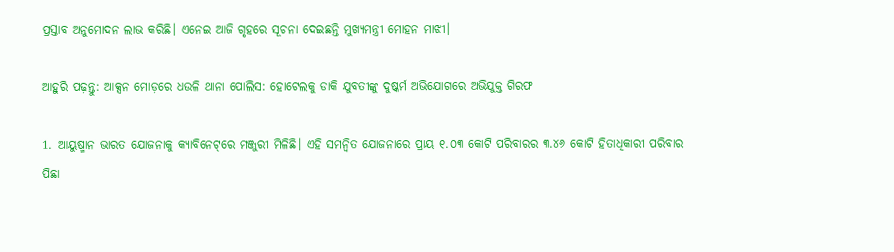ପ୍ରସ୍ତାବ ଅନୁମୋଦନ ଲାଭ କରିଛି। ଏନେଇ ଆଜି ଗୃହରେ ସୂଚନା ଦେଇଛନ୍ତି ମୁଖ୍ୟମନ୍ତ୍ରୀ ମୋହନ ମାଝୀ।

ଆହୁରି ପଢ଼ନ୍ତୁ: ଆକ୍ସନ ମୋଡ଼ରେ ଧଉଳି ଥାନା ପୋଲିସ: ହୋଟେଲକୁ ଡାକି ଯୁବତୀଙ୍କୁ ଦୁଷ୍କର୍ମ ଅଭିଯୋଗରେ ଅଭିଯୁକ୍ତ ଗିରଫ

1. ଆୟୁଷ୍ମାନ ଭାରତ ଯୋଜନାକୁ କ୍ୟାବିନେଟ୍‌ରେ ମଞ୍ଜୁରୀ ମିଳିଛି। ଏହି ସମନ୍ୱିତ ଯୋଜନାରେ ପ୍ରାୟ ୧.୦୩ କୋଟି ପରିବାରର ୩.୪୬ କୋଟି ହିତାଧିକାରୀ ପରିବାର ପିଛା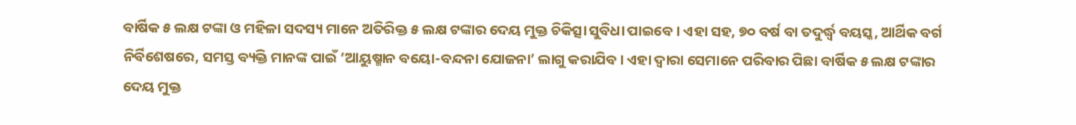ବାର୍ଷିକ ୫ ଲକ୍ଷ ଟଙ୍କା ଓ ମହିଳା ସଦସ୍ୟ ମାନେ ଅତିରିକ୍ତ ୫ ଲକ୍ଷ ଟଙ୍କାର ଦେୟ ମୁକ୍ତ ଚିକିତ୍ସା ସୁବିଧା ପାଇବେ । ଏହା ସହ, ୭୦ ବର୍ଷ ବା ତଦୁର୍ଦ୍ଧ୍ଵ ବୟସ୍କ, ଆର୍ଥିକ ବର୍ଗ ନିର୍ବିଶେଷରେ, ସମସ୍ତ ବ୍ୟକ୍ତି ମାନଙ୍କ ପାଇଁ ‘ଆୟୁଷ୍ମାନ ବୟୋ-ବନ୍ଦନା ଯୋଜନା’ ଲାଗୁ କରାଯିବ । ଏହା ଦ୍ଵାରା ସେମାନେ ପରିବାର ପିଛା ବାର୍ଷିକ ୫ ଲକ୍ଷ ଟଙ୍କାର ଦେୟ ମୁକ୍ତ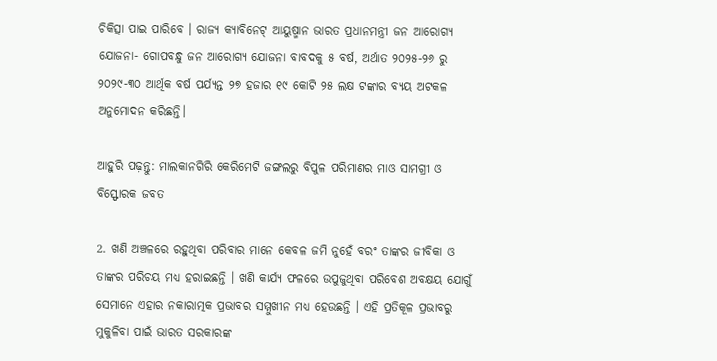ଚିକିତ୍ସା ପାଇ ପାରିବେ । ରାଜ୍ୟ କ୍ୟାବିନେଟ୍ ଆୟୁଷ୍ମାନ ଭାରତ ପ୍ରଧାନମନ୍ତ୍ରୀ ଜନ ଆରୋଗ୍ୟ ଯୋଜନା- ଗୋପବନ୍ଧୁ ଜନ ଆରୋଗ୍ୟ ଯୋଜନା ବାବଦକୁ ୫ ବର୍ଷ, ଅର୍ଥାତ ୨୦୨୫-୨୬ ରୁ ୨୦୨୯-୩୦ ଆର୍ଥିକ ବର୍ଷ ପର୍ଯ୍ୟନ୍ତ ୨୭ ହଜାର ୧୯ କୋଟି ୨୫ ଲକ୍ଷ ଟଙ୍କାର ବ୍ୟୟ ଅଟକଳ ଅନୁମୋଦନ କରିଛନ୍ତି।

ଆହୁରି ପଢ଼ନ୍ତୁ: ମାଲକାନଗିରି କେରିମେଟି ଜଙ୍ଗଲରୁ ବିପୁଳ ପରିମାଣର ମାଓ ସାମଗ୍ରୀ ଓ ବିସ୍ଫୋରକ ଜବତ

2. ଖଣି ଅଞ୍ଚଳରେ ରହୁଥିବା ପରିବାର ମାନେ କେବଳ ଜମି ନୁହେଁ ବରଂ ତାଙ୍କର ଜୀବିକା ଓ ତାଙ୍କର ପରିଚୟ ମଧ୍ୟ ହରାଇଛନ୍ତି । ଖଣି କାର୍ଯ୍ୟ ଫଳରେ ଉପୁଜୁଥିବା ପରିବେଶ ଅବକ୍ଷୟ ଯୋଗୁଁ ସେମାନେ ଏହାର ନକାରାତ୍ମକ ପ୍ରଭାବର ସମ୍ମୁଖୀନ ମଧ୍ୟ ହେଉଛନ୍ତି । ଏହି ପ୍ରତିକୂଳ ପ୍ରଭାବରୁ ମୁକୁଳିବା ପାଇଁ ଭାରତ ସରକାରଙ୍କ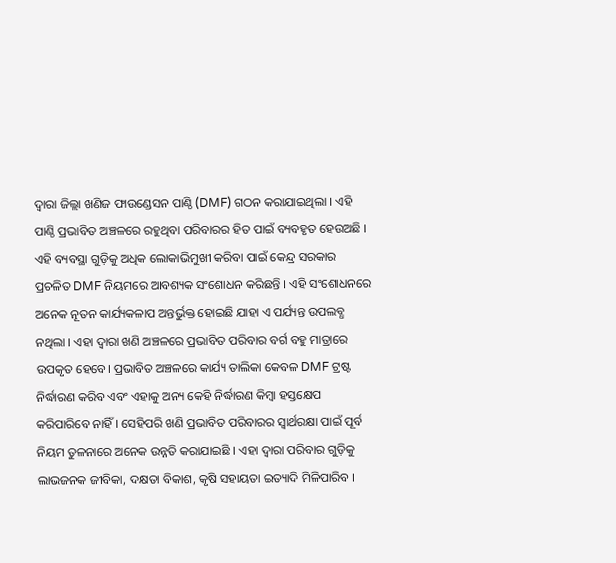ଦ୍ୱାରା ଜିଲ୍ଲା ଖଣିଜ ଫାଉଣ୍ଡେସନ ପାଣ୍ଠି (DMF) ଗଠନ କରାଯାଇଥିଲା । ଏହି ପାଣ୍ଠି ପ୍ରଭାବିତ ଅଞ୍ଚଳରେ ରହୁଥିବା ପରିବାରର ହିତ ପାଇଁ ବ୍ୟବହୃତ ହେଉଅଛି । ଏହି ବ୍ୟବସ୍ଥା ଗୁଡ଼ିକୁ ଅଧିକ ଲୋକାଭିମୁଖୀ କରିବା ପାଇଁ କେନ୍ଦ୍ର ସରକାର ପ୍ରଚଳିତ DMF ନିୟମରେ ଆବଶ୍ୟକ ସଂଶୋଧନ କରିଛନ୍ତି । ଏହି ସଂଶୋଧନରେ ଅନେକ ନୂତନ କାର୍ଯ୍ୟକଳାପ ଅନ୍ତର୍ଭୁକ୍ତ ହୋଇଛି ଯାହା ଏ ପର୍ଯ୍ୟନ୍ତ ଉପଲବ୍ଧ ନଥିଲା । ଏହା ଦ୍ଵାରା ଖଣି ଅଞ୍ଚଳରେ ପ୍ରଭାବିତ ପରିବାର ବର୍ଗ ବହୁ ମାତ୍ରାରେ ଉପକୃତ ହେବେ। ପ୍ରଭାବିତ ଅଞ୍ଚଳରେ କାର୍ଯ୍ୟ ତାଲିକା କେବଳ DMF ଟ୍ରଷ୍ଟ ନିର୍ଦ୍ଧାରଣ କରିବ ଏବଂ ଏହାକୁ ଅନ୍ୟ କେହି ନିର୍ଦ୍ଧାରଣ କିମ୍ବା ହସ୍ତକ୍ଷେପ କରିପାରିବେ ନାହିଁ । ସେହିପରି ଖଣି ପ୍ରଭାବିତ ପରିବାରର ସ୍ୱାର୍ଥରକ୍ଷା ପାଇଁ ପୂର୍ବ ନିୟମ ତୁଳନାରେ ଅନେକ ଉନ୍ନତି କରାଯାଇଛି । ଏହା ଦ୍ୱାରା ପରିବାର ଗୁଡ଼ିକୁ ଲାଭଜନକ ଜୀବିକା, ଦକ୍ଷତା ବିକାଶ, କୃଷି ସହାୟତା ଇତ୍ୟାଦି ମିଳିପାରିବ ।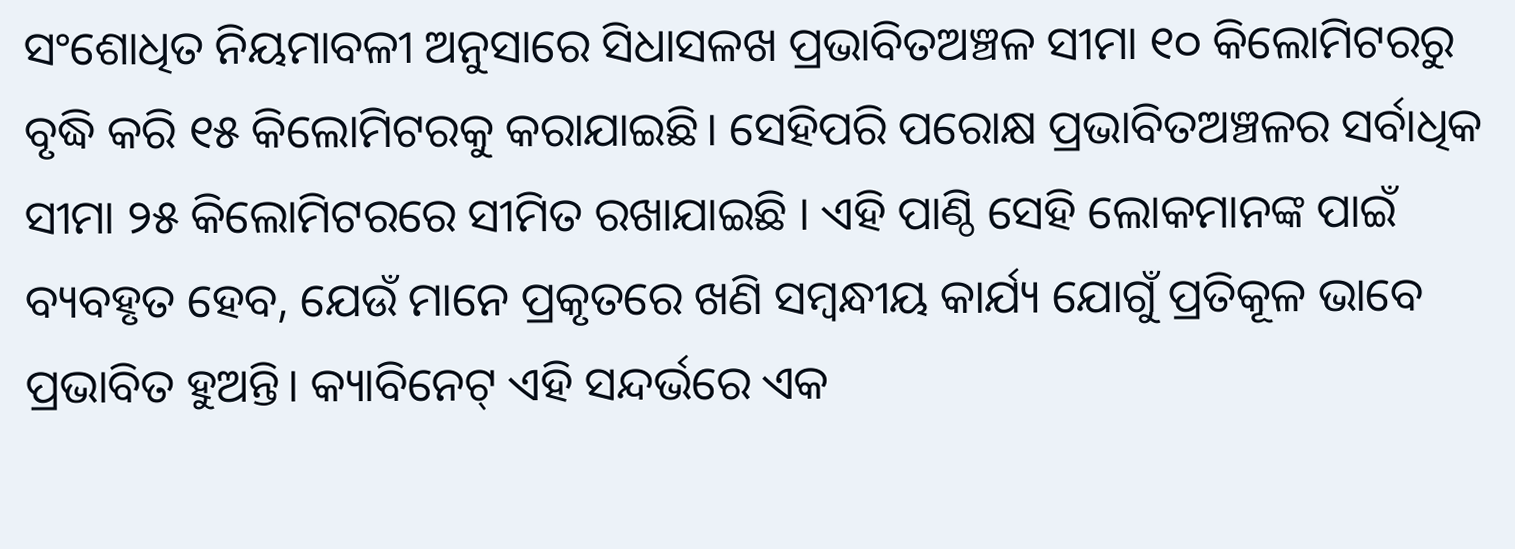ସଂଶୋଧିତ ନିୟମାବଳୀ ଅନୁସାରେ ସିଧାସଳଖ ପ୍ରଭାବିତଅଞ୍ଚଳ ସୀମା ୧୦ କିଲୋମିଟରରୁ ବୃଦ୍ଧି କରି ୧୫ କିଲୋମିଟରକୁ କରାଯାଇଛି। ସେହିପରି ପରୋକ୍ଷ ପ୍ରଭାବିତଅଞ୍ଚଳର ସର୍ବାଧିକ ସୀମା ୨୫ କିଲୋମିଟରରେ ସୀମିତ ରଖାଯାଇଛି । ଏହି ପାଣ୍ଠି ସେହି ଲୋକମାନଙ୍କ ପାଇଁ ବ୍ୟବହୃତ ହେବ, ଯେଉଁ ମାନେ ପ୍ରକୃତରେ ଖଣି ସମ୍ବନ୍ଧୀୟ କାର୍ଯ୍ୟ ଯୋଗୁଁ ପ୍ରତିକୂଳ ଭାବେ ପ୍ରଭାବିତ ହୁଅନ୍ତି। କ୍ୟାବିନେଟ୍ ଏହି ସନ୍ଦର୍ଭରେ ଏକ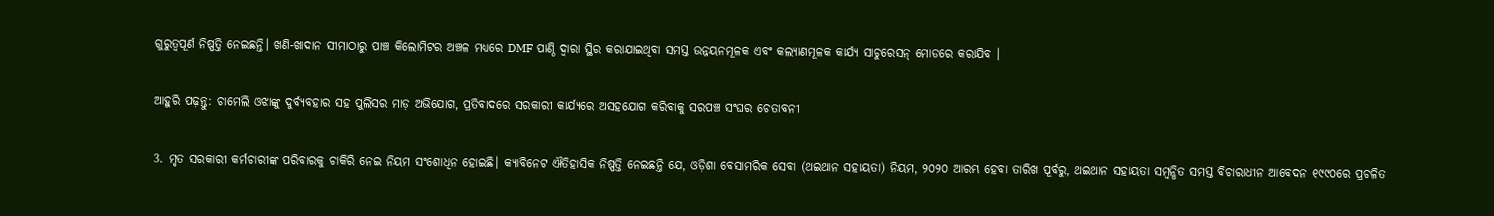ଗୁରୁତ୍ବପୂର୍ଣ ନିଷ୍ପତ୍ତି ନେଇଛନ୍ତି। ଖଣି-ଖାଦାନ ସୀମାଠାରୁ ପାଞ୍ଚ କିଲୋମିଟର ଅଞ୍ଚଳ ମଧ୍ୟରେ DMF ପାଣ୍ଠି ଦ୍ୱାରା ସ୍ଥିର କରାଯାଇଥିବା ସମସ୍ତ ଉନ୍ନୟନମୂଳକ ଏବଂ କଲ୍ୟାଣମୂଳକ କାର୍ଯ୍ୟ ସାଚୁରେସନ୍ ମୋଡରେ କରାଯିବ ।

ଆହୁରି ପଢ଼ନ୍ତୁ: ଚାମେଲି ଓଝାଙ୍କୁ ଦୁର୍ବ୍ୟବହାର ସହ ପୁଲିସର ମାଡ଼ ଅଭିଯୋଗ, ପ୍ରତିବାଦରେ ସରକାରୀ କାର୍ଯ୍ୟରେ ଅସହଯୋଗ କରିବାକୁ ସରପଞ୍ଚ ସଂଘର ଚେତାବନୀ

3. ମୃତ ସରକାରୀ କର୍ମଚାରୀଙ୍କ ପରିବାରକୁ ଚାକିରି ନେଇ ନିୟମ ସଂଶୋଧିନ ହୋଇଛି। କ୍ୟାବିନେଟ ଐତିହାସିକ ନିଷ୍ପତ୍ତି ନେଇଛନ୍ତି ଯେ, ଓଡ଼ିଶା ବେସାମରିକ ସେବା (ଥଇଥାନ ସହାୟତା) ନିୟମ, ୨୦୨୦ ଆରମ୍ଭ ହେବା ତାରିଖ ପୂର୍ବରୁ, ଥଇଥାନ ସହାୟତା ସମ୍ବନ୍ଧିତ ସମସ୍ତ ବିଚାରାଧୀନ ଆବେଦନ ୧୯୯୦ରେ ପ୍ରଚଳିତ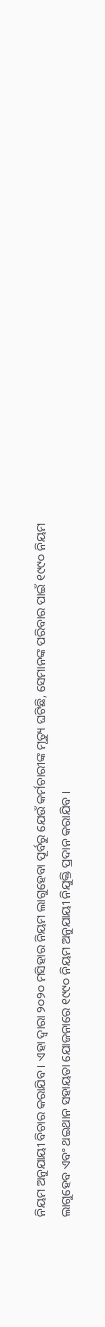ନିୟମ ଅନୁଯାୟୀ ବିଚାର କରାଯିବ । ଏହା ଦ୍ୱାରା ୨୦୨୦ ମସିହାର ନିୟମ ଲାଗୁହେବା ପୂର୍ବରୁ ଯେଉଁ କର୍ମଚାରୀଙ୍କ ମୃତ୍ୟୁ ଘଟିଛି, ସେମାନଙ୍କ ପରିବାର ପାଇଁ ୧୯୯୦ ନିୟମ ଲାଗୁହେବ ଏବଂ ଥଇଥାନ ସହାୟତା ଯୋଜନାରେ ୧୯୯୦ ନିୟମ ଅନୁଯାୟୀ ନିଯୁକ୍ତି ପ୍ରଦାନ କରାଯିବ ।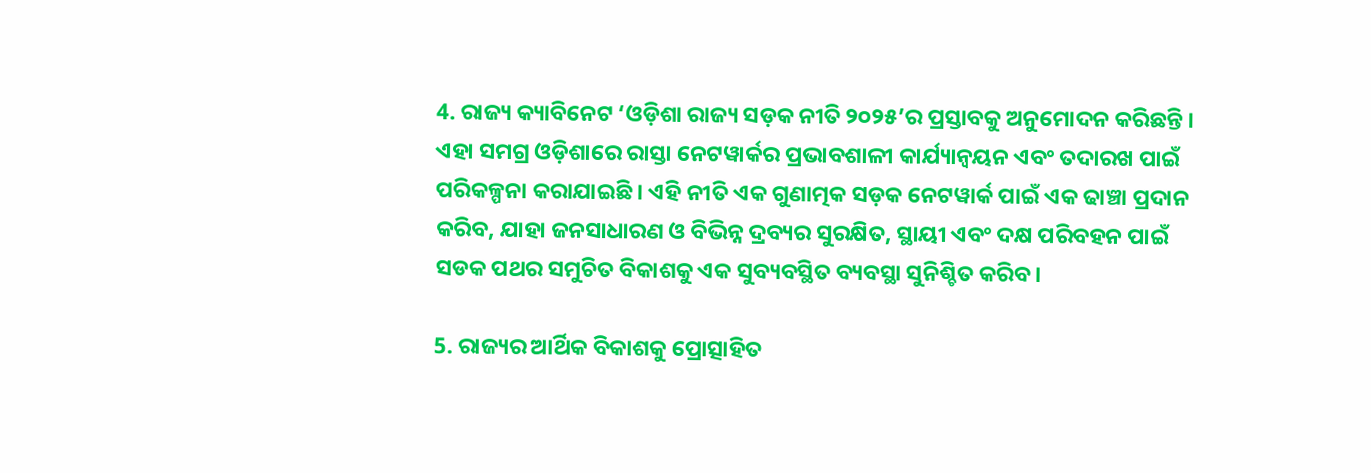4. ରାଜ୍ୟ କ୍ୟାବିନେଟ ‘ଓଡ଼ିଶା ରାଜ୍ୟ ସଡ଼କ ନୀତି ୨୦୨୫’ର ପ୍ରସ୍ତାବକୁ ଅନୁମୋଦନ କରିଛନ୍ତି । ଏହା ସମଗ୍ର ଓଡ଼ିଶାରେ ରାସ୍ତା ନେଟୱାର୍କର ପ୍ରଭାବଶାଳୀ କାର୍ଯ୍ୟାନ୍ୱୟନ ଏବଂ ତଦାରଖ ପାଇଁ ପରିକଳ୍ପନା କରାଯାଇଛି । ଏହି ନୀତି ଏକ ଗୁଣାତ୍ମକ ସଡ଼କ ନେଟୱାର୍କ ପାଇଁ ଏକ ଢାଞ୍ଚା ପ୍ରଦାନ କରିବ, ଯାହା ଜନସାଧାରଣ ଓ ବିଭିନ୍ନ ଦ୍ରବ୍ୟର ସୁରକ୍ଷିତ, ସ୍ଥାୟୀ ଏବଂ ଦକ୍ଷ ପରିବହନ ପାଇଁ ସଡକ ପଥର ସମୁଚିତ ବିକାଶକୁ ଏକ ସୁବ୍ୟବସ୍ଥିତ ବ୍ୟବସ୍ଥା ସୁନିଶ୍ଚିତ କରିବ।

5. ରାଜ୍ୟର ଆର୍ଥିକ ବିକାଶକୁ ପ୍ରୋତ୍ସାହିତ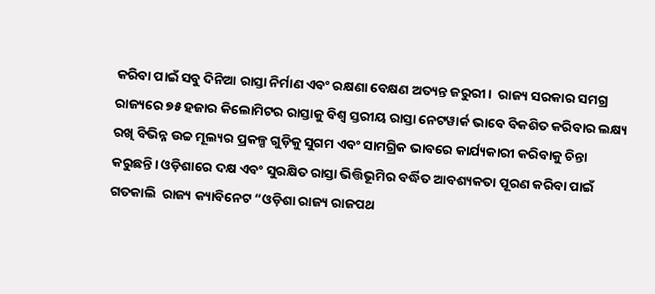କରିବା ପାଇଁ ସବୁ ଦିନିଆ ରାସ୍ତା ନିର୍ମାଣ ଏବଂ ରକ୍ଷଣା ବେକ୍ଷଣ ଅତ୍ୟନ୍ତ ଜରୁରୀ।  ରାଜ୍ୟ ସରକାର ସମଗ୍ର ରାଜ୍ୟରେ ୭୫ ହଜାର କିଲୋମିଟର ରାସ୍ତାକୁ ବିଶ୍ୱ ସ୍ତରୀୟ ରାସ୍ତା ନେଟୱାର୍କ ଭାବେ ବିକଶିତ କରିବାର ଲକ୍ଷ୍ୟ ରଖି ବିଭିନ୍ନ ଉଚ୍ଚ ମୂଲ୍ୟର ପ୍ରକଳ୍ପ ଗୁଡ଼ିକୁ ସୁଗମ ଏବଂ ସାମଗ୍ରିକ ଭାବରେ କାର୍ଯ୍ୟକାରୀ କରିବାକୁ ଚିନ୍ତା କରୁଛନ୍ତି। ଓଡ଼ିଶାରେ ଦକ୍ଷ ଏବଂ ସୁରକ୍ଷିତ ରାସ୍ତା ଭିତ୍ତିଭୂମିର ବର୍ଦ୍ଧିତ ଆବଶ୍ୟକତା ପୂରଣ କରିବା ପାଇଁ ଗତକାଲି  ରାଜ୍ୟ କ୍ୟାବିନେଟ “ଓଡ଼ିଶା ରାଜ୍ୟ ରାଜପଥ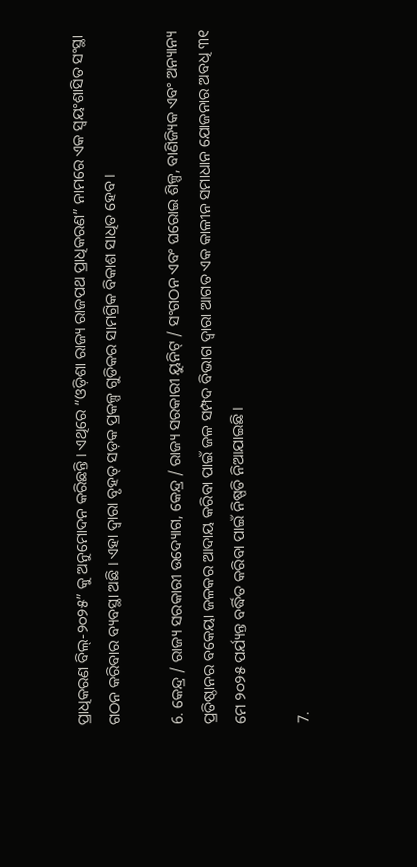ପ୍ରାଧିକରଣ ବିଲ୍-୨୦୨୫” କୁ ଅନୁମୋଦନ କରିଛନ୍ତି । ଏଥିରେ “ଓଡ଼ିଶା ରାଜ୍ୟ ରାଜପଥ ପ୍ରାଧିକରଣ” ନାମରେ ଏକ ସ୍ୱୟଂଶାସିତ ସଂସ୍ଥା ଗଠନ କରିବାର ବ୍ୟବସ୍ଥା ଅଛି । ଏହା ଦ୍ୱାରା ବୃହତ୍ ସଡ଼କ ପ୍ରକଳ୍ପ ଗୁଡିକର ସାମଗ୍ରିକ ବିକାଶ ସାଧିତ ହେବ ।

6. କେନ୍ଦ୍ର / ରାଜ୍ୟ ସରକାରୀ ଉଦ୍ୟୋଗ, କେନ୍ଦ୍ର / ରାଜ୍ୟ ସରକାରୀ ୟୁନିଟ୍ / ସଂଗଠନ ଏବଂ ଘରୋଇ ଶିଳ୍ପ, ବାଣିଜ୍ୟିକ ଏବଂ ଅନ୍ୟାନ୍ୟ ପ୍ରତିଷ୍ଠାନର ବକେୟା ଜଳକର ଆଦାୟ କରିବା ପାଇଁ ଜଳ ସମ୍ପଦ ବିଭାଗ ଦ୍ଵାରା ଆଗତ ଏକ କାଳୀନ ସମାଧାନ ଯୋଜନାର ଅବଧି ୩୧ ମେ ୨୦୨୫ ପର୍ଯ୍ୟନ୍ତ ବର୍ଦ୍ଧିତ କରିବା ପାଇଁ ନିଷ୍ପତି ନିଆଯାଇଛି।

7.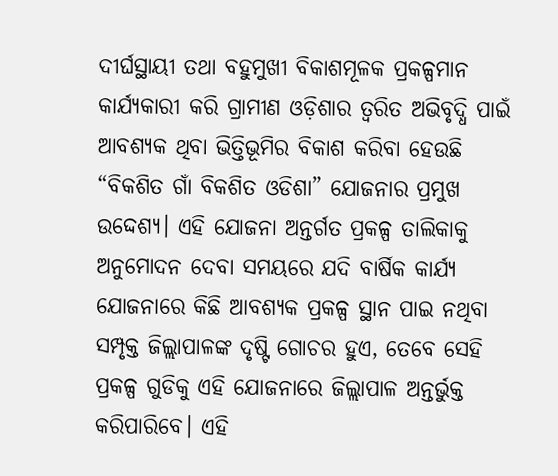ଦୀର୍ଘସ୍ଥାୟୀ ତଥା ବହୁମୁଖୀ ବିକାଶମୂଳକ ପ୍ରକଳ୍ପମାନ କାର୍ଯ୍ୟକାରୀ କରି ଗ୍ରାମୀଣ ଓଡ଼ିଶାର ତ୍ୱରିତ ଅଭିବୃଦ୍ଧି ପାଇଁ ଆବଶ୍ୟକ ଥିବା ଭିତ୍ତିଭୂମିର ବିକାଶ କରିବା ହେଉଛି “ବିକଶିତ ଗାଁ ବିକଶିତ ଓଡିଶା” ଯୋଜନାର ପ୍ରମୁଖ ଉଦ୍ଦେଶ୍ୟ। ଏହି ଯୋଜନା ଅନ୍ତର୍ଗତ ପ୍ରକଳ୍ପ ତାଲିକାକୁ ଅନୁମୋଦନ ଦେବା ସମୟରେ ଯଦି ବାର୍ଷିକ କାର୍ଯ୍ୟ ଯୋଜନାରେ କିଛି ଆବଶ୍ୟକ ପ୍ରକଳ୍ପ ସ୍ଥାନ ପାଇ ନଥିବା ସମ୍ପୃକ୍ତ ଜିଲ୍ଲାପାଳଙ୍କ ଦୃଷ୍ଟି ଗୋଚର ହୁଏ, ତେବେ ସେହି ପ୍ରକଳ୍ପ ଗୁଡିକୁ ଏହି ଯୋଜନାରେ ଜିଲ୍ଲାପାଳ ଅନ୍ତର୍ଭୁକ୍ତ କରିପାରିବେ। ଏହି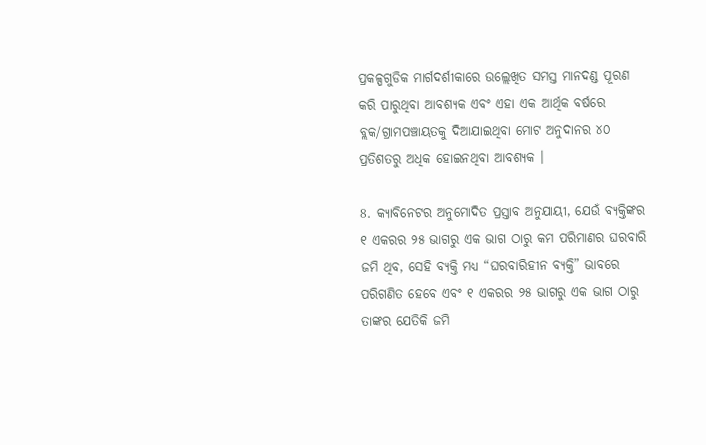ପ୍ରକଳ୍ପଗୁଡିକ ମାର୍ଗଦର୍ଶୀକାରେ ଉଲ୍ଲେଖିତ ସମସ୍ତ ମାନଦଣ୍ଡ ପୂରଣ କରି ପାରୁଥିବା ଆବଶ୍ୟକ ଏବଂ ଏହା ଏକ ଆର୍ଥିକ ବର୍ଷରେ ବ୍ଲକ/ଗ୍ରାମପଞ୍ଚାୟତକୁ ଦିଆଯାଇଥିବା ମୋଟ ଅନୁଦାନର ୪୦ ପ୍ରତିଶତରୁ ଅଧିକ ହୋଇନଥିବା ଆବଶ୍ୟକ ।

8. କ୍ୟାବିନେଟର ଅନୁମୋଦିତ ପ୍ରସ୍ତାବ ଅନୁଯାୟୀ, ଯେଉଁ ବ୍ୟକ୍ତିଙ୍କର ୧ ଏକରର ୨୫ ଭାଗରୁ ଏକ ଭାଗ ଠାରୁ କମ ପରିମାଣର ଘରବାରି ଜମି ଥିବ, ସେହି ବ୍ୟକ୍ତି ମଧ୍ୟ “ଘରବାରିହୀନ ବ୍ୟକ୍ତି” ଭାବରେ ପରିଗଣିତ ହେବେ ଏବଂ ୧ ଏକରର ୨୫ ଭାଗରୁ ଏକ ଭାଗ ଠାରୁ ତାଙ୍କର ଯେତିକି ଜମି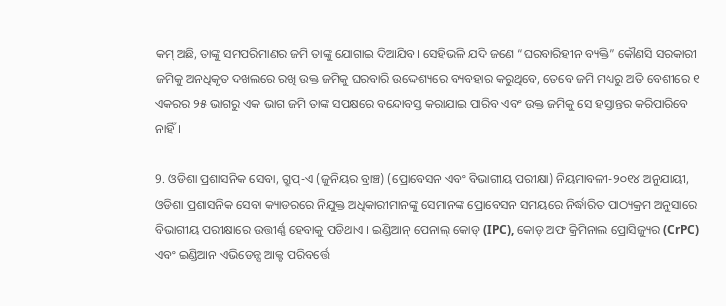କମ୍ ଅଛି, ତାଙ୍କୁ ସମପରିମାଣର ଜମି ତାଙ୍କୁ ଯୋଗାଇ ଦିଆଯିବ। ସେହିଭଳି ଯଦି ଜଣେ “ଘରବାରିହୀନ ବ୍ୟକ୍ତି” କୌଣସି ସରକାରୀ ଜମିକୁ ଅନଧିକୃତ ଦଖଲରେ ରଖି ଉକ୍ତ ଜମିକୁ ଘରବାରି ଉଦ୍ଦେଶ୍ୟରେ ବ୍ୟବହାର କରୁଥିବେ, ତେବେ ଜମି ମଧ୍ୟରୁ ଅତି ବେଶୀରେ ୧ ଏକରର ୨୫ ଭାଗରୁ ଏକ ଭାଗ ଜମି ତାଙ୍କ ସପକ୍ଷରେ ବନ୍ଦୋବସ୍ତ କରାଯାଇ ପାରିବ ଏବଂ ଉକ୍ତ ଜମିକୁ ସେ ହସ୍ତାନ୍ତର କରିପାରିବେ ନାହିଁ।

9. ଓଡିଶା ପ୍ରଶାସନିକ ସେବା, ଗ୍ରୁପ୍-ଏ (ଜୁନିୟର ବ୍ରାଞ୍ଚ) (ପ୍ରୋବେସନ ଏବଂ ବିଭାଗୀୟ ପରୀକ୍ଷା) ନିୟମାବଳୀ-୨୦୧୪ ଅନୁଯାୟୀ, ଓଡିଶା ପ୍ରଶାସନିକ ସେବା କ୍ୟାଡରରେ ନିଯୁକ୍ତ ଅଧିକାରୀମାନଙ୍କୁ ସେମାନଙ୍କ ପ୍ରୋବେସନ ସମୟରେ ନିର୍ଦ୍ଧାରିତ ପାଠ୍ୟକ୍ରମ ଅନୁସାରେ ବିଭାଗୀୟ ପରୀକ୍ଷାରେ ଉତ୍ତୀର୍ଣ୍ଣ ହେବାକୁ ପଡିଥାଏ । ଇଣ୍ଡିଆନ୍ ପେନାଲ୍ କୋଡ୍ (IPC), କୋଡ୍ ଅଫ କ୍ରିମିନାଲ ପ୍ରୋସିଜ୍ୟୁର (CrPC) ଏବଂ ଇଣ୍ଡିଆନ ଏଭିଡେନ୍ସ ଆକ୍ଟ ପରିବର୍ତ୍ତେ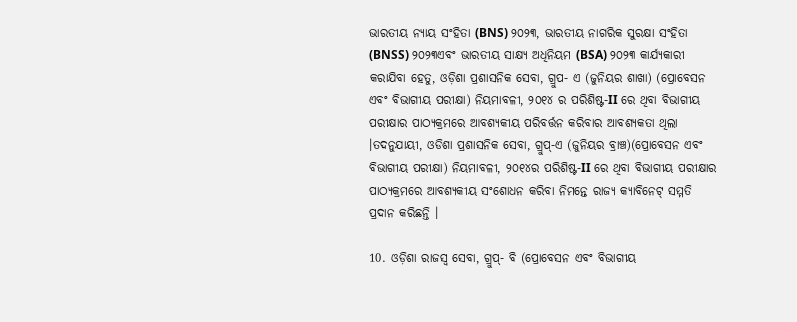ଭାରତୀୟ ନ୍ୟାୟ ସଂହିତା (BNS) ୨୦୨୩, ଭାରତୀୟ ନାଗରିକ ସୁରକ୍ଷା ସଂହିତା (BNSS) ୨୦୨୩ଏବଂ ଭାରତୀୟ ସାକ୍ଷ୍ୟ ଅଧିନିୟମ (BSA) ୨୦୨୩ କାର୍ଯ୍ୟକାରୀ କରାଯିବା ହେତୁ, ଓଡ଼ିଶା ପ୍ରଶାସନିକ ସେବା, ଗ୍ରୁପ- ଏ (ଜୁନିୟର ଶାଖା) (ପ୍ରୋବେସନ ଏବଂ ବିଭାଗୀୟ ପରୀକ୍ଷା) ନିୟମାବଳୀ, ୨୦୧୪ ର ପରିଶିଷ୍ଟ-II ରେ ଥିବା ବିଭାଗୀୟ ପରୀକ୍ଷାର ପାଠ୍ୟକ୍ରମରେ ଆବଶ୍ୟକୀୟ ପରିବର୍ତ୍ତନ କରିବାର ଆବଶ୍ୟକତା ଥିଲା ।ତଦନୁଯାୟୀ, ଓଡିଶା ପ୍ରଶାସନିକ ସେବା, ଗ୍ରୁପ୍-ଏ (ଜୁନିୟର ବ୍ରାଞ୍ଚ)(ପ୍ରୋବେସନ ଏବଂ ବିଭାଗୀୟ ପରୀକ୍ଷା) ନିୟମାବଳୀ, ୨୦୧୪ର ପରିଶିଷ୍ଟ-II ରେ ଥିବା ବିଭାଗୀୟ ପରୀକ୍ଷାର ପାଠ୍ୟକ୍ରମରେ ଆବଶ୍ୟକୀୟ ସଂଶୋଧନ କରିବା ନିମନ୍ତେ ରାଜ୍ୟ କ୍ୟାବିନେଟ୍ ସମ୍ମତି ପ୍ରଦାନ କରିଛନ୍ତି ।

10. ଓଡ଼ିଶା ରାଜସ୍ୱ ସେବା, ଗ୍ରୁପ୍- ବି (ପ୍ରୋବେସନ ଏବଂ ବିଭାଗୀୟ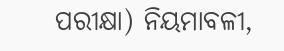ପରୀକ୍ଷା) ନିୟମାବଳୀ,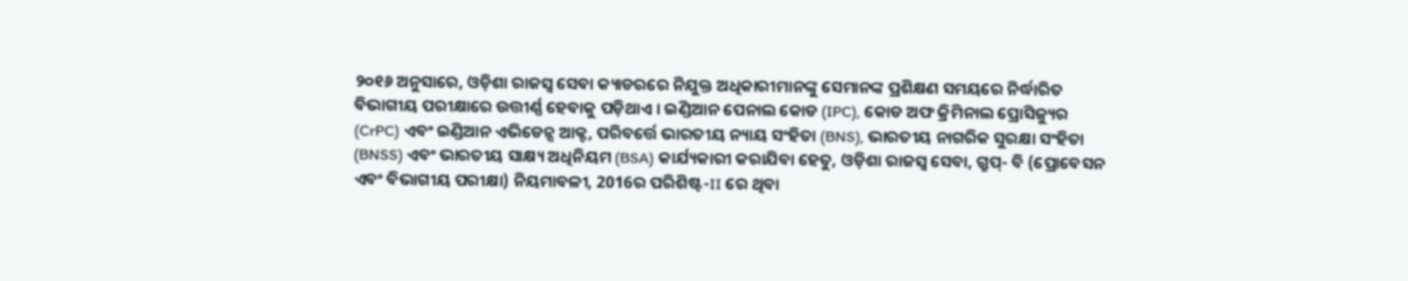୨୦୧୬ ଅନୁସାରେ, ଓଡ଼ିଶା ରାଜସ୍ୱ ସେବା କ୍ୟାଡରରେ ନିଯୁକ୍ତ ଅଧିକାରୀମାନଙ୍କୁ ସେମାନଙ୍କ ପ୍ରଶିକ୍ଷଣ ସମୟରେ ନିର୍ଦ୍ଧାରିତ ବିଭାଗୀୟ ପରୀକ୍ଷାରେ ଉତ୍ତୀର୍ଣ୍ଣ ହେବାକୁ ପଡ଼ିଥାଏ । ଇଣ୍ଡିଆନ ପେନାଲ କୋଡ (IPC), କୋଡ ଅଫ କ୍ରିମିନାଲ ପ୍ରୋସିଜ୍ୟୁର (CrPC) ଏବଂ ଇଣ୍ଡିଆନ ଏଭିଡେନ୍ସ ଆକ୍ଟ, ପରିବର୍ତ୍ତେ ଭାରତୀୟ ନ୍ୟାୟ ସଂହିତା (BNS), ଭାରତୀୟ ନାଗରିକ ସୁରକ୍ଷା ସଂହିତା (BNSS) ଏବଂ ଭାରତୀୟ ସାକ୍ଷ୍ୟ ଅଧିନିୟମ (BSA) କାର୍ଯ୍ୟକାରୀ କରାଯିବା ହେତୁ, ଓଡ଼ିଶା ରାଜସ୍ୱ ସେବା, ଗ୍ରୁପ୍- ବି (ପ୍ରୋବେସନ ଏବଂ ବିଭାଗୀୟ ପରୀକ୍ଷା) ନିୟମାବଳୀ, 2016ର ପରିଶିଷ୍ଟ-II ରେ ଥିବା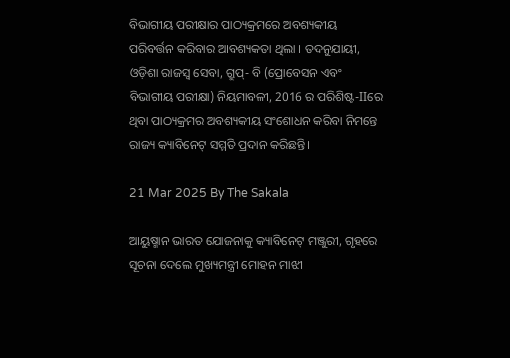ବିଭାଗୀୟ ପରୀକ୍ଷାର ପାଠ୍ୟକ୍ରମରେ ଅବଶ୍ୟକୀୟ ପରିବର୍ତ୍ତନ କରିବାର ଆବଶ୍ୟକତା ଥିଲା । ତଦନୁଯାୟୀ, ଓଡ଼ିଶା ରାଜସ୍ୱ ସେବା, ଗ୍ରୁପ୍- ବି (ପ୍ରୋବେସନ ଏବଂ ବିଭାଗୀୟ ପରୀକ୍ଷା) ନିୟମାବଳୀ, 2016 ର ପରିଶିଷ୍ଟ-IIରେ ଥିବା ପାଠ୍ୟକ୍ରମର ଅବଶ୍ୟକୀୟ ସଂଶୋଧନ କରିବା ନିମନ୍ତେ ରାଜ୍ୟ କ୍ୟାବିନେଟ୍ ସମ୍ମତି ପ୍ରଦାନ କରିଛନ୍ତି।

21 Mar 2025 By The Sakala

ଆୟୁଷ୍ମାନ ଭାରତ ଯୋଜନାକୁ କ୍ୟାବିନେଟ୍‌ ମଞ୍ଜୁରୀ, ଗୃହରେ ସୂଚନା ଦେଲେ ମୁଖ୍ୟମନ୍ତ୍ରୀ ମୋହନ ମାଝୀ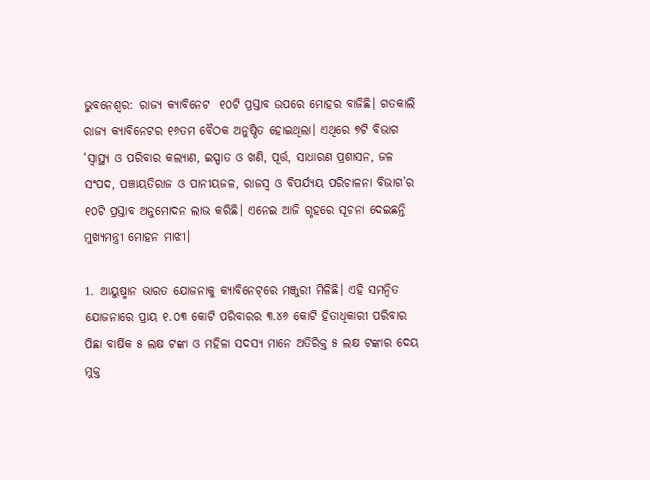ଭୁବନେଶ୍ବର: ରାଜ୍ୟ କ୍ୟାବିନେଟ  ୧୦ଟି ପ୍ରସ୍ତାବ ଉପରେ ମୋହର ବାଜିଛି। ଗତକାଲି ରାଜ୍ୟ କ୍ୟାବିନେଟର ୧୬ତମ ବୈଠକ ଅନୁଷ୍ଠିତ ହୋଇଥିଲା। ଏଥିରେ ୭ଟି ବିଭାଗ ‘ସ୍ୱାସ୍ଥ୍ୟ ଓ ପରିବାର କଲ୍ୟାଣ, ଇସ୍ପାତ ଓ ଖଣି, ପୂର୍ତ୍ତ, ସାଧାରଣ ପ୍ରଶାସନ, ଜଳ ସଂପଦ, ପଞ୍ଚାୟତିରାଜ ଓ ପାନୀୟଜଳ, ରାଜସ୍ୱ ଓ ବିପର୍ଯ୍ୟୟ ପରିଚାଳନା ବିଭାଗ’ର ୧୦ଟି ପ୍ରସ୍ତାବ ଅନୁମୋଦନ ଲାଭ କରିଛି। ଏନେଇ ଆଜି ଗୃହରେ ସୂଚନା ଦେଇଛନ୍ତି ମୁଖ୍ୟମନ୍ତ୍ରୀ ମୋହନ ମାଝୀ।

1. ଆୟୁଷ୍ମାନ ଭାରତ ଯୋଜନାକୁ କ୍ୟାବିନେଟ୍‌ରେ ମଞ୍ଜୁରୀ ମିଳିଛି। ଏହି ସମନ୍ୱିତ ଯୋଜନାରେ ପ୍ରାୟ ୧.୦୩ କୋଟି ପରିବାରର ୩.୪୬ କୋଟି ହିତାଧିକାରୀ ପରିବାର ପିଛା ବାର୍ଷିକ ୫ ଲକ୍ଷ ଟଙ୍କା ଓ ମହିଳା ସଦସ୍ୟ ମାନେ ଅତିରିକ୍ତ ୫ ଲକ୍ଷ ଟଙ୍କାର ଦେୟ ମୁକ୍ତ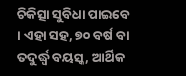ଚିକିତ୍ସା ସୁବିଧା ପାଇବେ । ଏହା ସହ, ୭୦ ବର୍ଷ ବା ତଦୁର୍ଦ୍ଧ୍ଵ ବୟସ୍କ, ଆର୍ଥିକ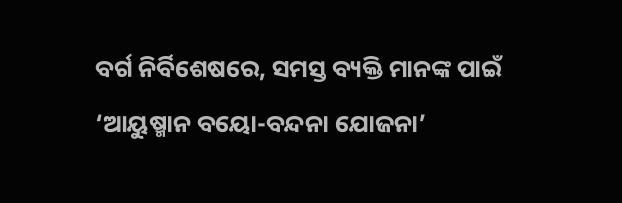ବର୍ଗ ନିର୍ବିଶେଷରେ, ସମସ୍ତ ବ୍ୟକ୍ତି ମାନଙ୍କ ପାଇଁ ‘ଆୟୁଷ୍ମାନ ବୟୋ-ବନ୍ଦନା ଯୋଜନା’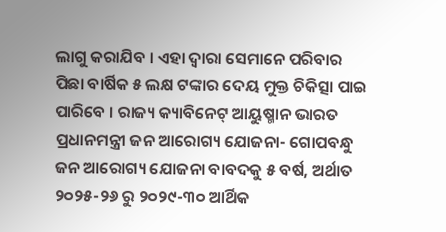ଲାଗୁ କରାଯିବ । ଏହା ଦ୍ଵାରା ସେମାନେ ପରିବାର ପିଛା ବାର୍ଷିକ ୫ ଲକ୍ଷ ଟଙ୍କାର ଦେୟ ମୁକ୍ତ ଚିକିତ୍ସା ପାଇ ପାରିବେ । ରାଜ୍ୟ କ୍ୟାବିନେଟ୍ ଆୟୁଷ୍ମାନ ଭାରତ ପ୍ରଧାନମନ୍ତ୍ରୀ ଜନ ଆରୋଗ୍ୟ ଯୋଜନା- ଗୋପବନ୍ଧୁ ଜନ ଆରୋଗ୍ୟ ଯୋଜନା ବାବଦକୁ ୫ ବର୍ଷ, ଅର୍ଥାତ ୨୦୨୫-୨୬ ରୁ ୨୦୨୯-୩୦ ଆର୍ଥିକ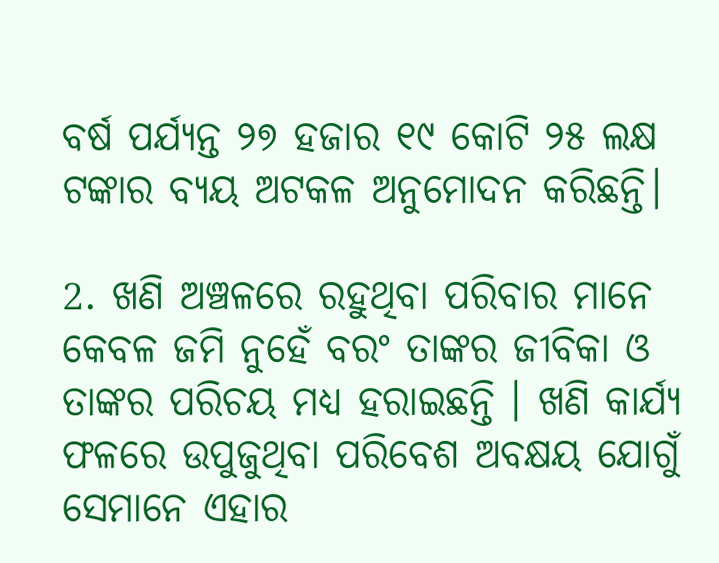ବର୍ଷ ପର୍ଯ୍ୟନ୍ତ ୨୭ ହଜାର ୧୯ କୋଟି ୨୫ ଲକ୍ଷ ଟଙ୍କାର ବ୍ୟୟ ଅଟକଳ ଅନୁମୋଦନ କରିଛନ୍ତି।

2. ଖଣି ଅଞ୍ଚଳରେ ରହୁଥିବା ପରିବାର ମାନେ କେବଳ ଜମି ନୁହେଁ ବରଂ ତାଙ୍କର ଜୀବିକା ଓ ତାଙ୍କର ପରିଚୟ ମଧ୍ୟ ହରାଇଛନ୍ତି । ଖଣି କାର୍ଯ୍ୟ ଫଳରେ ଉପୁଜୁଥିବା ପରିବେଶ ଅବକ୍ଷୟ ଯୋଗୁଁ ସେମାନେ ଏହାର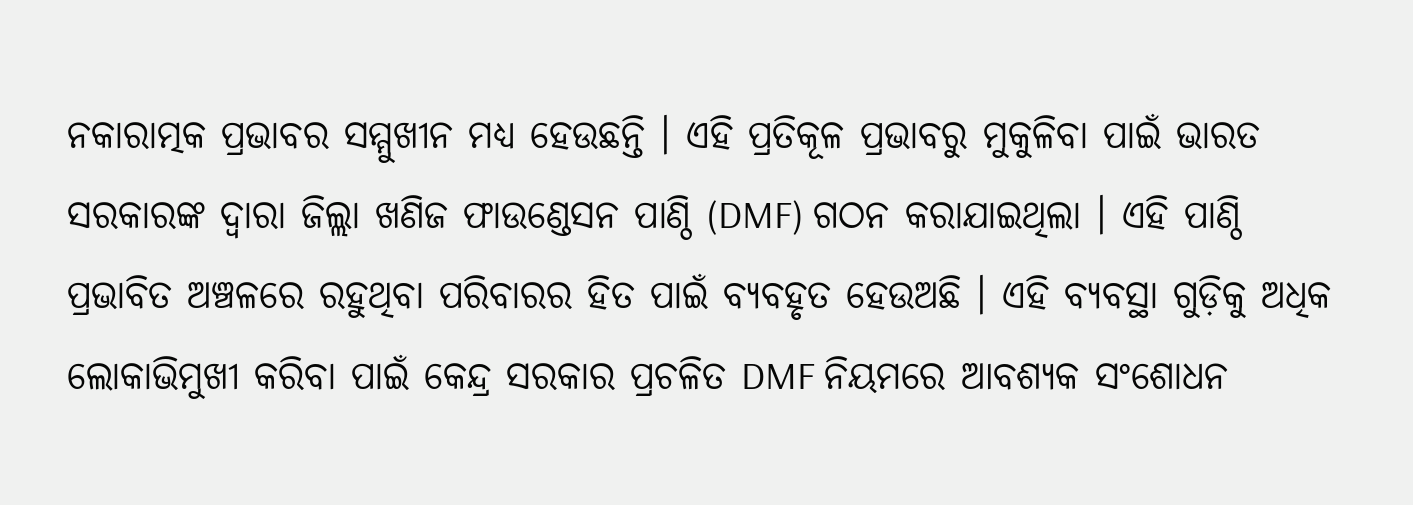ନକାରାତ୍ମକ ପ୍ରଭାବର ସମ୍ମୁଖୀନ ମଧ୍ୟ ହେଉଛନ୍ତି । ଏହି ପ୍ରତିକୂଳ ପ୍ରଭାବରୁ ମୁକୁଳିବା ପାଇଁ ଭାରତ ସରକାରଙ୍କ ଦ୍ୱାରା ଜିଲ୍ଲା ଖଣିଜ ଫାଉଣ୍ଡେସନ ପାଣ୍ଠି (DMF) ଗଠନ କରାଯାଇଥିଲା । ଏହି ପାଣ୍ଠି ପ୍ରଭାବିତ ଅଞ୍ଚଳରେ ରହୁଥିବା ପରିବାରର ହିତ ପାଇଁ ବ୍ୟବହୃତ ହେଉଅଛି । ଏହି ବ୍ୟବସ୍ଥା ଗୁଡ଼ିକୁ ଅଧିକ ଲୋକାଭିମୁଖୀ କରିବା ପାଇଁ କେନ୍ଦ୍ର ସରକାର ପ୍ରଚଳିତ DMF ନିୟମରେ ଆବଶ୍ୟକ ସଂଶୋଧନ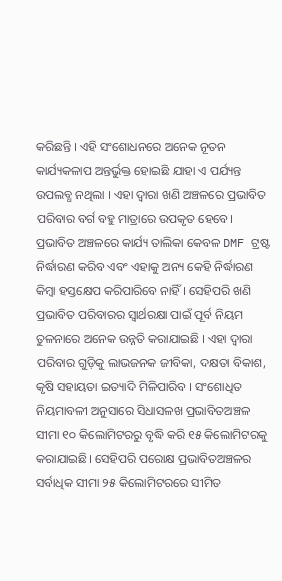କରିଛନ୍ତି । ଏହି ସଂଶୋଧନରେ ଅନେକ ନୂତନ କାର୍ଯ୍ୟକଳାପ ଅନ୍ତର୍ଭୁକ୍ତ ହୋଇଛି ଯାହା ଏ ପର୍ଯ୍ୟନ୍ତ ଉପଲବ୍ଧ ନଥିଲା । ଏହା ଦ୍ଵାରା ଖଣି ଅଞ୍ଚଳରେ ପ୍ରଭାବିତ ପରିବାର ବର୍ଗ ବହୁ ମାତ୍ରାରେ ଉପକୃତ ହେବେ। ପ୍ରଭାବିତ ଅଞ୍ଚଳରେ କାର୍ଯ୍ୟ ତାଲିକା କେବଳ DMF ଟ୍ରଷ୍ଟ ନିର୍ଦ୍ଧାରଣ କରିବ ଏବଂ ଏହାକୁ ଅନ୍ୟ କେହି ନିର୍ଦ୍ଧାରଣ କିମ୍ବା ହସ୍ତକ୍ଷେପ କରିପାରିବେ ନାହିଁ । ସେହିପରି ଖଣି ପ୍ରଭାବିତ ପରିବାରର ସ୍ୱାର୍ଥରକ୍ଷା ପାଇଁ ପୂର୍ବ ନିୟମ ତୁଳନାରେ ଅନେକ ଉନ୍ନତି କରାଯାଇଛି । ଏହା ଦ୍ୱାରା ପରିବାର ଗୁଡ଼ିକୁ ଲାଭଜନକ ଜୀବିକା, ଦକ୍ଷତା ବିକାଶ, କୃଷି ସହାୟତା ଇତ୍ୟାଦି ମିଳିପାରିବ । ସଂଶୋଧିତ ନିୟମାବଳୀ ଅନୁସାରେ ସିଧାସଳଖ ପ୍ରଭାବିତଅଞ୍ଚଳ ସୀମା ୧୦ କିଲୋମିଟରରୁ ବୃଦ୍ଧି କରି ୧୫ କିଲୋମିଟରକୁ କରାଯାଇଛି। ସେହିପରି ପରୋକ୍ଷ ପ୍ରଭାବିତଅଞ୍ଚଳର ସର୍ବାଧିକ ସୀମା ୨୫ କିଲୋମିଟରରେ ସୀମିତ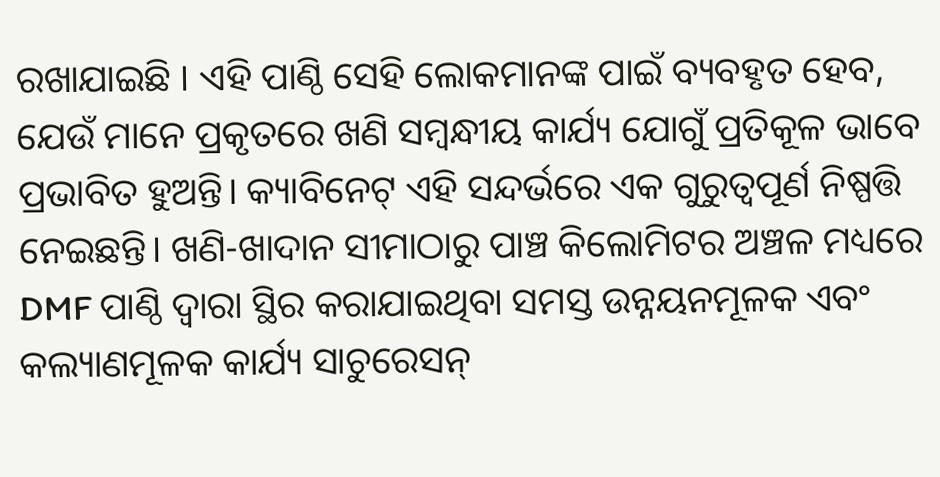ରଖାଯାଇଛି । ଏହି ପାଣ୍ଠି ସେହି ଲୋକମାନଙ୍କ ପାଇଁ ବ୍ୟବହୃତ ହେବ, ଯେଉଁ ମାନେ ପ୍ରକୃତରେ ଖଣି ସମ୍ବନ୍ଧୀୟ କାର୍ଯ୍ୟ ଯୋଗୁଁ ପ୍ରତିକୂଳ ଭାବେ ପ୍ରଭାବିତ ହୁଅନ୍ତି। କ୍ୟାବିନେଟ୍ ଏହି ସନ୍ଦର୍ଭରେ ଏକ ଗୁରୁତ୍ବପୂର୍ଣ ନିଷ୍ପତ୍ତି ନେଇଛନ୍ତି। ଖଣି-ଖାଦାନ ସୀମାଠାରୁ ପାଞ୍ଚ କିଲୋମିଟର ଅଞ୍ଚଳ ମଧ୍ୟରେ DMF ପାଣ୍ଠି ଦ୍ୱାରା ସ୍ଥିର କରାଯାଇଥିବା ସମସ୍ତ ଉନ୍ନୟନମୂଳକ ଏବଂ କଲ୍ୟାଣମୂଳକ କାର୍ଯ୍ୟ ସାଚୁରେସନ୍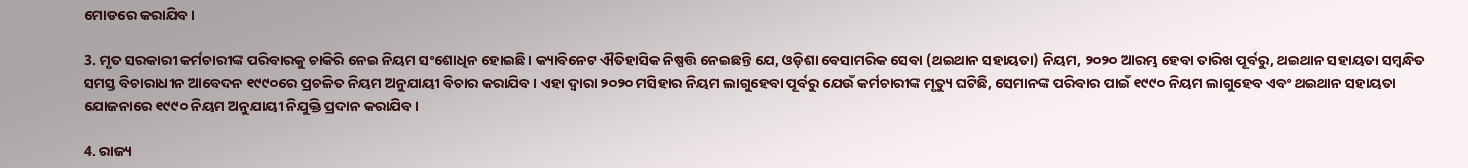ମୋଡରେ କରାଯିବ ।

3. ମୃତ ସରକାରୀ କର୍ମଚାରୀଙ୍କ ପରିବାରକୁ ଚାକିରି ନେଇ ନିୟମ ସଂଶୋଧିନ ହୋଇଛି। କ୍ୟାବିନେଟ ଐତିହାସିକ ନିଷ୍ପତ୍ତି ନେଇଛନ୍ତି ଯେ, ଓଡ଼ିଶା ବେସାମରିକ ସେବା (ଥଇଥାନ ସହାୟତା) ନିୟମ, ୨୦୨୦ ଆରମ୍ଭ ହେବା ତାରିଖ ପୂର୍ବରୁ, ଥଇଥାନ ସହାୟତା ସମ୍ବନ୍ଧିତ ସମସ୍ତ ବିଚାରାଧୀନ ଆବେଦନ ୧୯୯୦ରେ ପ୍ରଚଳିତ ନିୟମ ଅନୁଯାୟୀ ବିଚାର କରାଯିବ । ଏହା ଦ୍ୱାରା ୨୦୨୦ ମସିହାର ନିୟମ ଲାଗୁହେବା ପୂର୍ବରୁ ଯେଉଁ କର୍ମଚାରୀଙ୍କ ମୃତ୍ୟୁ ଘଟିଛି, ସେମାନଙ୍କ ପରିବାର ପାଇଁ ୧୯୯୦ ନିୟମ ଲାଗୁହେବ ଏବଂ ଥଇଥାନ ସହାୟତା ଯୋଜନାରେ ୧୯୯୦ ନିୟମ ଅନୁଯାୟୀ ନିଯୁକ୍ତି ପ୍ରଦାନ କରାଯିବ ।

4. ରାଜ୍ୟ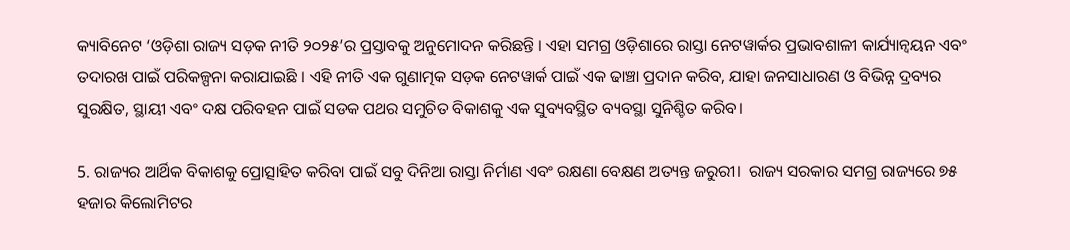କ୍ୟାବିନେଟ ‘ଓଡ଼ିଶା ରାଜ୍ୟ ସଡ଼କ ନୀତି ୨୦୨୫’ର ପ୍ରସ୍ତାବକୁ ଅନୁମୋଦନ କରିଛନ୍ତି । ଏହା ସମଗ୍ର ଓଡ଼ିଶାରେ ରାସ୍ତା ନେଟୱାର୍କର ପ୍ରଭାବଶାଳୀ କାର୍ଯ୍ୟାନ୍ୱୟନ ଏବଂ ତଦାରଖ ପାଇଁ ପରିକଳ୍ପନା କରାଯାଇଛି । ଏହି ନୀତି ଏକ ଗୁଣାତ୍ମକ ସଡ଼କ ନେଟୱାର୍କ ପାଇଁ ଏକ ଢାଞ୍ଚା ପ୍ରଦାନ କରିବ, ଯାହା ଜନସାଧାରଣ ଓ ବିଭିନ୍ନ ଦ୍ରବ୍ୟର ସୁରକ୍ଷିତ, ସ୍ଥାୟୀ ଏବଂ ଦକ୍ଷ ପରିବହନ ପାଇଁ ସଡକ ପଥର ସମୁଚିତ ବିକାଶକୁ ଏକ ସୁବ୍ୟବସ୍ଥିତ ବ୍ୟବସ୍ଥା ସୁନିଶ୍ଚିତ କରିବ।

5. ରାଜ୍ୟର ଆର୍ଥିକ ବିକାଶକୁ ପ୍ରୋତ୍ସାହିତ କରିବା ପାଇଁ ସବୁ ଦିନିଆ ରାସ୍ତା ନିର୍ମାଣ ଏବଂ ରକ୍ଷଣା ବେକ୍ଷଣ ଅତ୍ୟନ୍ତ ଜରୁରୀ।  ରାଜ୍ୟ ସରକାର ସମଗ୍ର ରାଜ୍ୟରେ ୭୫ ହଜାର କିଲୋମିଟର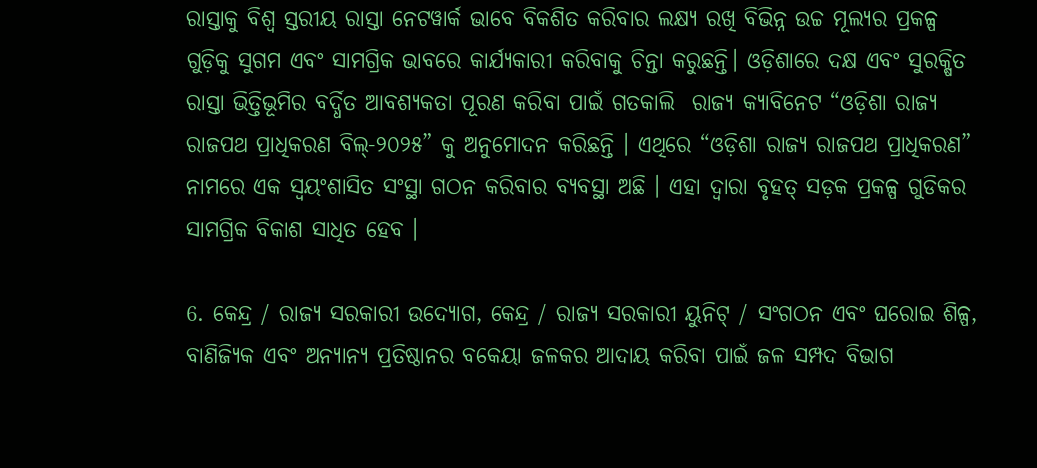ରାସ୍ତାକୁ ବିଶ୍ୱ ସ୍ତରୀୟ ରାସ୍ତା ନେଟୱାର୍କ ଭାବେ ବିକଶିତ କରିବାର ଲକ୍ଷ୍ୟ ରଖି ବିଭିନ୍ନ ଉଚ୍ଚ ମୂଲ୍ୟର ପ୍ରକଳ୍ପ ଗୁଡ଼ିକୁ ସୁଗମ ଏବଂ ସାମଗ୍ରିକ ଭାବରେ କାର୍ଯ୍ୟକାରୀ କରିବାକୁ ଚିନ୍ତା କରୁଛନ୍ତି। ଓଡ଼ିଶାରେ ଦକ୍ଷ ଏବଂ ସୁରକ୍ଷିତ ରାସ୍ତା ଭିତ୍ତିଭୂମିର ବର୍ଦ୍ଧିତ ଆବଶ୍ୟକତା ପୂରଣ କରିବା ପାଇଁ ଗତକାଲି  ରାଜ୍ୟ କ୍ୟାବିନେଟ “ଓଡ଼ିଶା ରାଜ୍ୟ ରାଜପଥ ପ୍ରାଧିକରଣ ବିଲ୍-୨୦୨୫” କୁ ଅନୁମୋଦନ କରିଛନ୍ତି । ଏଥିରେ “ଓଡ଼ିଶା ରାଜ୍ୟ ରାଜପଥ ପ୍ରାଧିକରଣ” ନାମରେ ଏକ ସ୍ୱୟଂଶାସିତ ସଂସ୍ଥା ଗଠନ କରିବାର ବ୍ୟବସ୍ଥା ଅଛି । ଏହା ଦ୍ୱାରା ବୃହତ୍ ସଡ଼କ ପ୍ରକଳ୍ପ ଗୁଡିକର ସାମଗ୍ରିକ ବିକାଶ ସାଧିତ ହେବ ।

6. କେନ୍ଦ୍ର / ରାଜ୍ୟ ସରକାରୀ ଉଦ୍ୟୋଗ, କେନ୍ଦ୍ର / ରାଜ୍ୟ ସରକାରୀ ୟୁନିଟ୍ / ସଂଗଠନ ଏବଂ ଘରୋଇ ଶିଳ୍ପ, ବାଣିଜ୍ୟିକ ଏବଂ ଅନ୍ୟାନ୍ୟ ପ୍ରତିଷ୍ଠାନର ବକେୟା ଜଳକର ଆଦାୟ କରିବା ପାଇଁ ଜଳ ସମ୍ପଦ ବିଭାଗ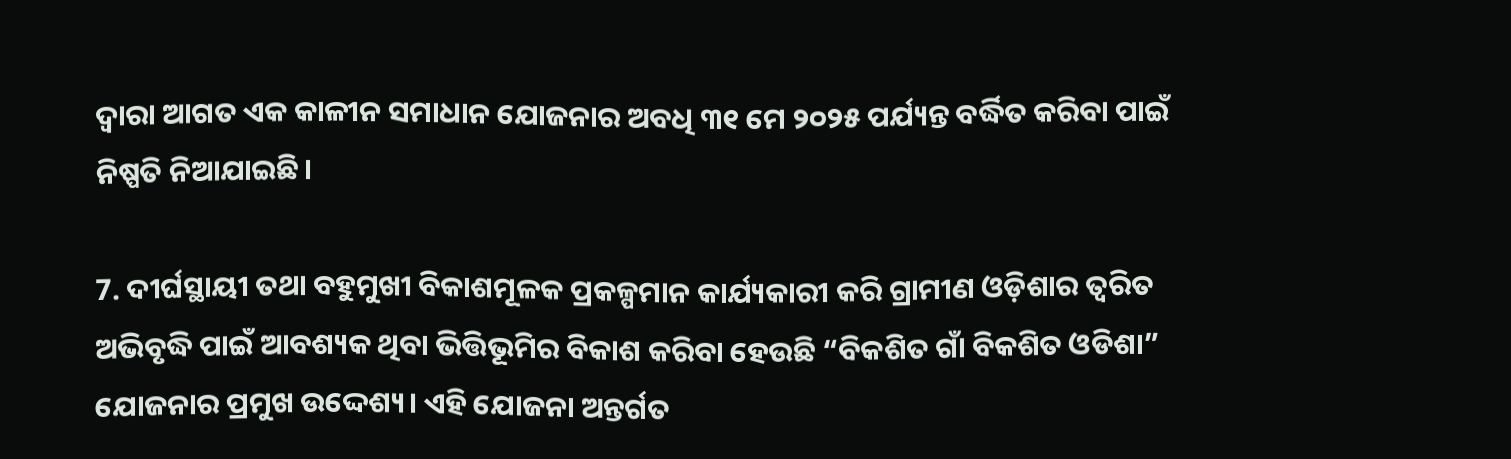ଦ୍ଵାରା ଆଗତ ଏକ କାଳୀନ ସମାଧାନ ଯୋଜନାର ଅବଧି ୩୧ ମେ ୨୦୨୫ ପର୍ଯ୍ୟନ୍ତ ବର୍ଦ୍ଧିତ କରିବା ପାଇଁ ନିଷ୍ପତି ନିଆଯାଇଛି।

7. ଦୀର୍ଘସ୍ଥାୟୀ ତଥା ବହୁମୁଖୀ ବିକାଶମୂଳକ ପ୍ରକଳ୍ପମାନ କାର୍ଯ୍ୟକାରୀ କରି ଗ୍ରାମୀଣ ଓଡ଼ିଶାର ତ୍ୱରିତ ଅଭିବୃଦ୍ଧି ପାଇଁ ଆବଶ୍ୟକ ଥିବା ଭିତ୍ତିଭୂମିର ବିକାଶ କରିବା ହେଉଛି “ବିକଶିତ ଗାଁ ବିକଶିତ ଓଡିଶା” ଯୋଜନାର ପ୍ରମୁଖ ଉଦ୍ଦେଶ୍ୟ। ଏହି ଯୋଜନା ଅନ୍ତର୍ଗତ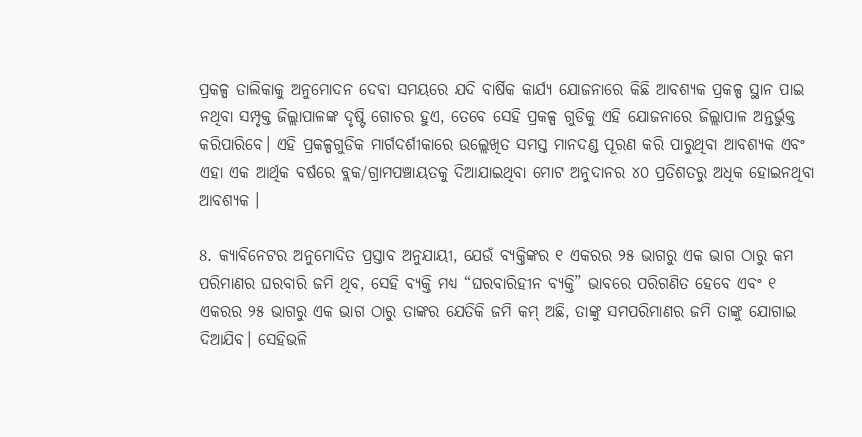ପ୍ରକଳ୍ପ ତାଲିକାକୁ ଅନୁମୋଦନ ଦେବା ସମୟରେ ଯଦି ବାର୍ଷିକ କାର୍ଯ୍ୟ ଯୋଜନାରେ କିଛି ଆବଶ୍ୟକ ପ୍ରକଳ୍ପ ସ୍ଥାନ ପାଇ ନଥିବା ସମ୍ପୃକ୍ତ ଜିଲ୍ଲାପାଳଙ୍କ ଦୃଷ୍ଟି ଗୋଚର ହୁଏ, ତେବେ ସେହି ପ୍ରକଳ୍ପ ଗୁଡିକୁ ଏହି ଯୋଜନାରେ ଜିଲ୍ଲାପାଳ ଅନ୍ତର୍ଭୁକ୍ତ କରିପାରିବେ। ଏହି ପ୍ରକଳ୍ପଗୁଡିକ ମାର୍ଗଦର୍ଶୀକାରେ ଉଲ୍ଲେଖିତ ସମସ୍ତ ମାନଦଣ୍ଡ ପୂରଣ କରି ପାରୁଥିବା ଆବଶ୍ୟକ ଏବଂ ଏହା ଏକ ଆର୍ଥିକ ବର୍ଷରେ ବ୍ଲକ/ଗ୍ରାମପଞ୍ଚାୟତକୁ ଦିଆଯାଇଥିବା ମୋଟ ଅନୁଦାନର ୪୦ ପ୍ରତିଶତରୁ ଅଧିକ ହୋଇନଥିବା ଆବଶ୍ୟକ ।

8. କ୍ୟାବିନେଟର ଅନୁମୋଦିତ ପ୍ରସ୍ତାବ ଅନୁଯାୟୀ, ଯେଉଁ ବ୍ୟକ୍ତିଙ୍କର ୧ ଏକରର ୨୫ ଭାଗରୁ ଏକ ଭାଗ ଠାରୁ କମ ପରିମାଣର ଘରବାରି ଜମି ଥିବ, ସେହି ବ୍ୟକ୍ତି ମଧ୍ୟ “ଘରବାରିହୀନ ବ୍ୟକ୍ତି” ଭାବରେ ପରିଗଣିତ ହେବେ ଏବଂ ୧ ଏକରର ୨୫ ଭାଗରୁ ଏକ ଭାଗ ଠାରୁ ତାଙ୍କର ଯେତିକି ଜମି କମ୍ ଅଛି, ତାଙ୍କୁ ସମପରିମାଣର ଜମି ତାଙ୍କୁ ଯୋଗାଇ ଦିଆଯିବ। ସେହିଭଳି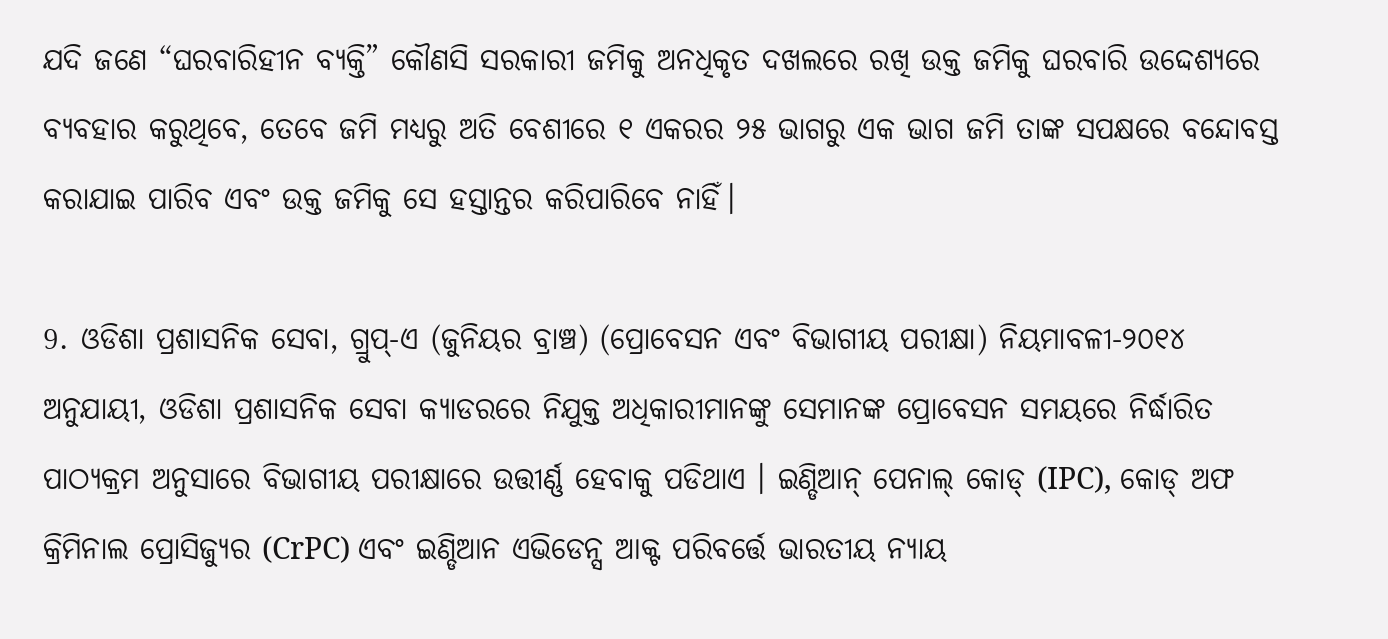ଯଦି ଜଣେ “ଘରବାରିହୀନ ବ୍ୟକ୍ତି” କୌଣସି ସରକାରୀ ଜମିକୁ ଅନଧିକୃତ ଦଖଲରେ ରଖି ଉକ୍ତ ଜମିକୁ ଘରବାରି ଉଦ୍ଦେଶ୍ୟରେ ବ୍ୟବହାର କରୁଥିବେ, ତେବେ ଜମି ମଧ୍ୟରୁ ଅତି ବେଶୀରେ ୧ ଏକରର ୨୫ ଭାଗରୁ ଏକ ଭାଗ ଜମି ତାଙ୍କ ସପକ୍ଷରେ ବନ୍ଦୋବସ୍ତ କରାଯାଇ ପାରିବ ଏବଂ ଉକ୍ତ ଜମିକୁ ସେ ହସ୍ତାନ୍ତର କରିପାରିବେ ନାହିଁ।

9. ଓଡିଶା ପ୍ରଶାସନିକ ସେବା, ଗ୍ରୁପ୍-ଏ (ଜୁନିୟର ବ୍ରାଞ୍ଚ) (ପ୍ରୋବେସନ ଏବଂ ବିଭାଗୀୟ ପରୀକ୍ଷା) ନିୟମାବଳୀ-୨୦୧୪ ଅନୁଯାୟୀ, ଓଡିଶା ପ୍ରଶାସନିକ ସେବା କ୍ୟାଡରରେ ନିଯୁକ୍ତ ଅଧିକାରୀମାନଙ୍କୁ ସେମାନଙ୍କ ପ୍ରୋବେସନ ସମୟରେ ନିର୍ଦ୍ଧାରିତ ପାଠ୍ୟକ୍ରମ ଅନୁସାରେ ବିଭାଗୀୟ ପରୀକ୍ଷାରେ ଉତ୍ତୀର୍ଣ୍ଣ ହେବାକୁ ପଡିଥାଏ । ଇଣ୍ଡିଆନ୍ ପେନାଲ୍ କୋଡ୍ (IPC), କୋଡ୍ ଅଫ କ୍ରିମିନାଲ ପ୍ରୋସିଜ୍ୟୁର (CrPC) ଏବଂ ଇଣ୍ଡିଆନ ଏଭିଡେନ୍ସ ଆକ୍ଟ ପରିବର୍ତ୍ତେ ଭାରତୀୟ ନ୍ୟାୟ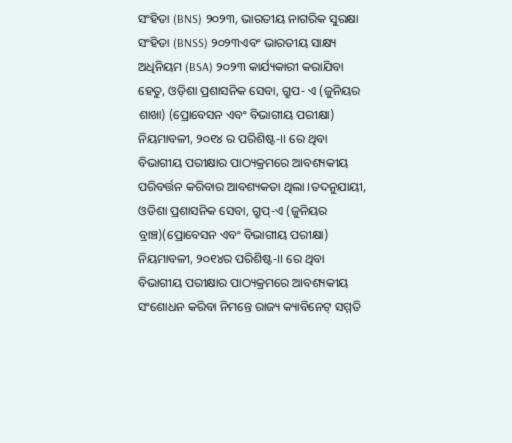ସଂହିତା (BNS) ୨୦୨୩, ଭାରତୀୟ ନାଗରିକ ସୁରକ୍ଷା ସଂହିତା (BNSS) ୨୦୨୩ଏବଂ ଭାରତୀୟ ସାକ୍ଷ୍ୟ ଅଧିନିୟମ (BSA) ୨୦୨୩ କାର୍ଯ୍ୟକାରୀ କରାଯିବା ହେତୁ, ଓଡ଼ିଶା ପ୍ରଶାସନିକ ସେବା, ଗ୍ରୁପ- ଏ (ଜୁନିୟର ଶାଖା) (ପ୍ରୋବେସନ ଏବଂ ବିଭାଗୀୟ ପରୀକ୍ଷା) ନିୟମାବଳୀ, ୨୦୧୪ ର ପରିଶିଷ୍ଟ-II ରେ ଥିବା ବିଭାଗୀୟ ପରୀକ୍ଷାର ପାଠ୍ୟକ୍ରମରେ ଆବଶ୍ୟକୀୟ ପରିବର୍ତ୍ତନ କରିବାର ଆବଶ୍ୟକତା ଥିଲା ।ତଦନୁଯାୟୀ, ଓଡିଶା ପ୍ରଶାସନିକ ସେବା, ଗ୍ରୁପ୍-ଏ (ଜୁନିୟର ବ୍ରାଞ୍ଚ)(ପ୍ରୋବେସନ ଏବଂ ବିଭାଗୀୟ ପରୀକ୍ଷା) ନିୟମାବଳୀ, ୨୦୧୪ର ପରିଶିଷ୍ଟ-II ରେ ଥିବା ବିଭାଗୀୟ ପରୀକ୍ଷାର ପାଠ୍ୟକ୍ରମରେ ଆବଶ୍ୟକୀୟ ସଂଶୋଧନ କରିବା ନିମନ୍ତେ ରାଜ୍ୟ କ୍ୟାବିନେଟ୍ ସମ୍ମତି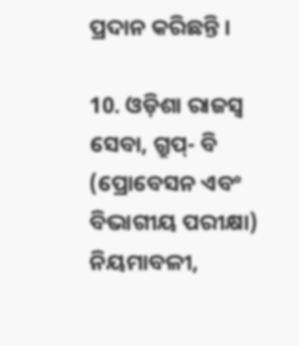ପ୍ରଦାନ କରିଛନ୍ତି ।

10. ଓଡ଼ିଶା ରାଜସ୍ୱ ସେବା, ଗ୍ରୁପ୍- ବି (ପ୍ରୋବେସନ ଏବଂ ବିଭାଗୀୟ ପରୀକ୍ଷା) ନିୟମାବଳୀ,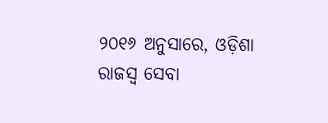୨୦୧୬ ଅନୁସାରେ, ଓଡ଼ିଶା ରାଜସ୍ୱ ସେବା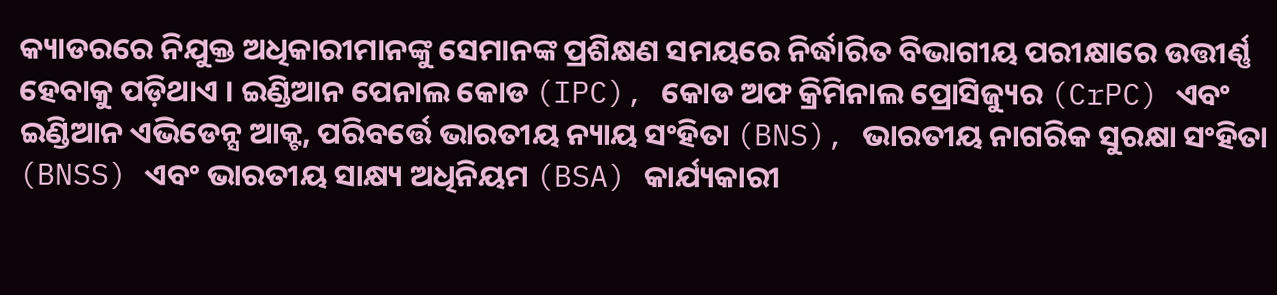କ୍ୟାଡରରେ ନିଯୁକ୍ତ ଅଧିକାରୀମାନଙ୍କୁ ସେମାନଙ୍କ ପ୍ରଶିକ୍ଷଣ ସମୟରେ ନିର୍ଦ୍ଧାରିତ ବିଭାଗୀୟ ପରୀକ୍ଷାରେ ଉତ୍ତୀର୍ଣ୍ଣ ହେବାକୁ ପଡ଼ିଥାଏ । ଇଣ୍ଡିଆନ ପେନାଲ କୋଡ (IPC), କୋଡ ଅଫ କ୍ରିମିନାଲ ପ୍ରୋସିଜ୍ୟୁର (CrPC) ଏବଂ ଇଣ୍ଡିଆନ ଏଭିଡେନ୍ସ ଆକ୍ଟ, ପରିବର୍ତ୍ତେ ଭାରତୀୟ ନ୍ୟାୟ ସଂହିତା (BNS), ଭାରତୀୟ ନାଗରିକ ସୁରକ୍ଷା ସଂହିତା (BNSS) ଏବଂ ଭାରତୀୟ ସାକ୍ଷ୍ୟ ଅଧିନିୟମ (BSA) କାର୍ଯ୍ୟକାରୀ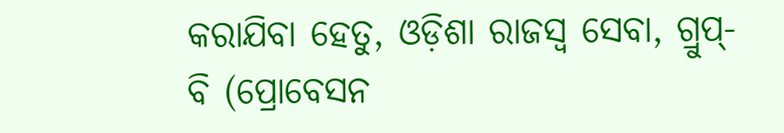କରାଯିବା ହେତୁ, ଓଡ଼ିଶା ରାଜସ୍ୱ ସେବା, ଗ୍ରୁପ୍- ବି (ପ୍ରୋବେସନ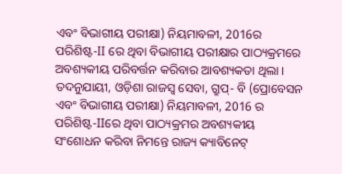ଏବଂ ବିଭାଗୀୟ ପରୀକ୍ଷା) ନିୟମାବଳୀ, 2016ର ପରିଶିଷ୍ଟ-II ରେ ଥିବା ବିଭାଗୀୟ ପରୀକ୍ଷାର ପାଠ୍ୟକ୍ରମରେ ଅବଶ୍ୟକୀୟ ପରିବର୍ତ୍ତନ କରିବାର ଆବଶ୍ୟକତା ଥିଲା । ତଦନୁଯାୟୀ, ଓଡ଼ିଶା ରାଜସ୍ୱ ସେବା, ଗ୍ରୁପ୍- ବି (ପ୍ରୋବେସନ ଏବଂ ବିଭାଗୀୟ ପରୀକ୍ଷା) ନିୟମାବଳୀ, 2016 ର ପରିଶିଷ୍ଟ-IIରେ ଥିବା ପାଠ୍ୟକ୍ରମର ଅବଶ୍ୟକୀୟ ସଂଶୋଧନ କରିବା ନିମନ୍ତେ ରାଜ୍ୟ କ୍ୟାବିନେଟ୍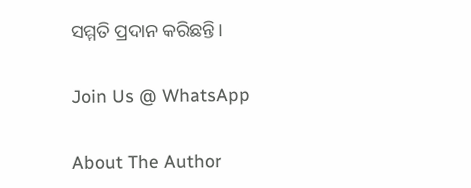ସମ୍ମତି ପ୍ରଦାନ କରିଛନ୍ତି।

Join Us @ WhatsApp

About The Author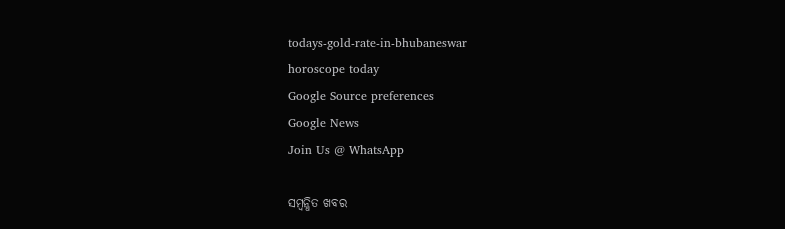todays-gold-rate-in-bhubaneswar
horoscope today
Google Source preferences
Google News
Join Us @ WhatsApp

ସମ୍ବନ୍ଧିତ ଖବର